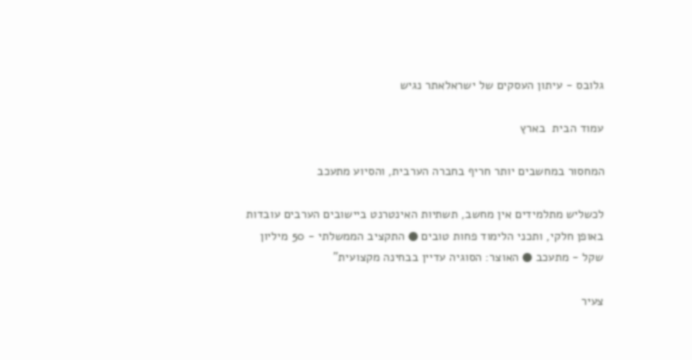גלובס - עיתון העסקים של ישראלאתר נגיש

עמוד הבית  בארץ

המחסור במחשבים יותר חריף בחברה הערבית, והסיוע מתעכב

לכשליש מתלמידים אין מחשב, תשתיות האינטרנט ביישובים הערבים עובדות באופן חלקי, ותכני הלימוד פחות טובים ● התקציב הממשלתי - 50 מיליון שקל - מתעכב ● האוצר: הסוגיה עדיין בבחינה מקצועית"

צעיר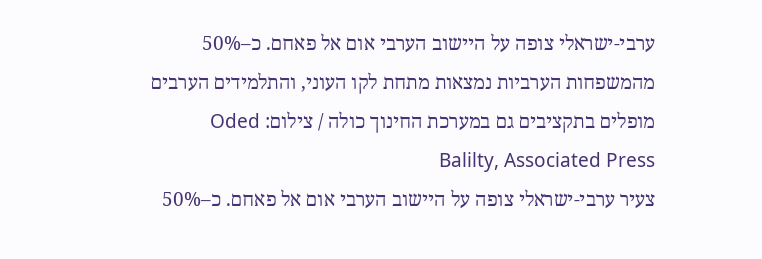ערבי-ישראלי צופה על היישוב הערבי אום אל פאחם. כ–50% מהמשפחות הערביות נמצאות מתחת לקו העוני, והתלמידים הערבים מופלים בתקציבים גם במערכת החינוך כולה / צילום: Oded Balilty, Associated Press
צעיר ערבי-ישראלי צופה על היישוב הערבי אום אל פאחם. כ–50%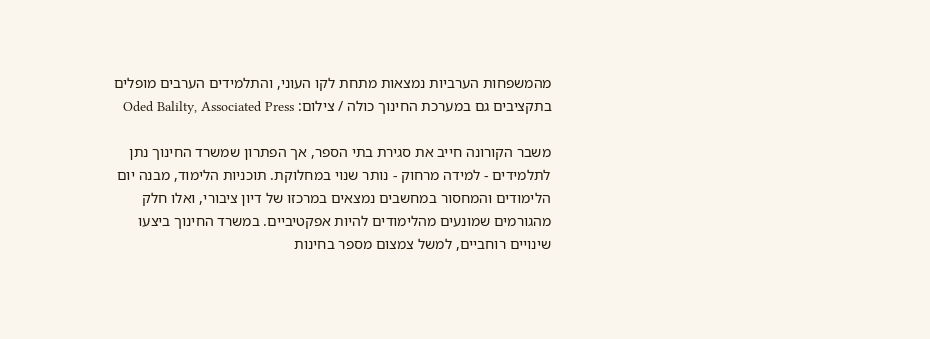מהמשפחות הערביות נמצאות מתחת לקו העוני, והתלמידים הערבים מופלים בתקציבים גם במערכת החינוך כולה / צילום: Oded Balilty, Associated Press

משבר הקורונה חייב את סגירת בתי הספר, אך הפתרון שמשרד החינוך נתן לתלמידים - למידה מרחוק - נותר שנוי במחלוקת. תוכניות הלימוד, מבנה יום הלימודים והמחסור במחשבים נמצאים במרכזו של דיון ציבורי, ואלו חלק מהגורמים שמונעים מהלימודים להיות אפקטיביים. במשרד החינוך ביצעו שינויים רוחביים, למשל צמצום מספר בחינות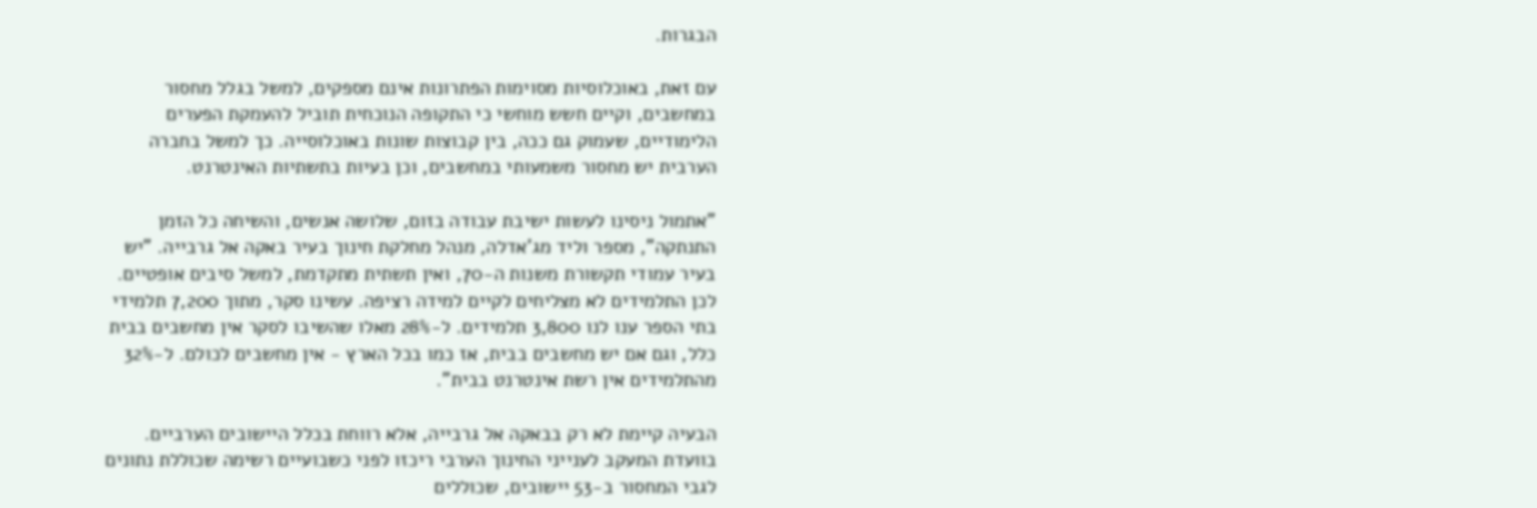הבגרות.

עם זאת, באוכלוסיות מסוימות הפתרונות אינם מספקים, למשל בגלל מחסור במחשבים, וקיים חשש מוחשי כי התקופה הנוכחית תוביל להעמקת הפערים הלימודיים, שעמוק גם ככה, בין קבוצות שונות באוכלוסייה. כך למשל בחברה הערבית יש מחסור משמעותי במחשבים, וכן בעיות בתשתיות האינטרנט.

"אתמול ניסינו לעשות ישיבת עבודה בזום, שלושה אנשים, והשיחה כל הזמן התנתקה", מספר וליד מג'אדלה, מנהל מחלקת חינוך בעיר באקה אל גרבייה. "יש בעיר עמודי תקשורת משנות ה-70, ואין תשתית מתקדמת, למשל סיבים אופטיים. לכן התלמידים לא מצליחים לקיים למידה רציפה. עשינו סקר, מתוך 7,200 תלמידי בתי הספר ענו לנו 3,800 תלמידים. ל-28% מאלו שהשיבו לסקר אין מחשבים בבית כלל, וגם אם יש מחשבים בבית, אז כמו בכל הארץ - אין מחשבים לכולם. ל-32% מהתלמידים אין רשת אינטרנט בבית".

הבעיה קיימת לא רק בבאקה אל גרבייה, אלא רווחת בכלל היישובים הערביים. בוועדת המעקב לענייני החינוך הערבי ריכזו לפני כשבועיים רשימה שכוללת נתונים לגבי המחסור ב-53 יישובים, שכוללים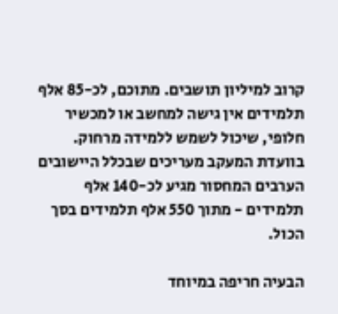קרוב למיליון תושבים. מתוכם, לכ-85 אלף תלמידים אין גישה למחשב או למכשיר חלופי, שיכול לשמש ללמידה מרחוק. בוועדת המעקב מעריכים שבכלל היישובים הערבים המחסור מגיע לכ-140 אלף תלמידים - מתוך 550 אלף תלמידים בסך הכול.

הבעיה חריפה במיוחד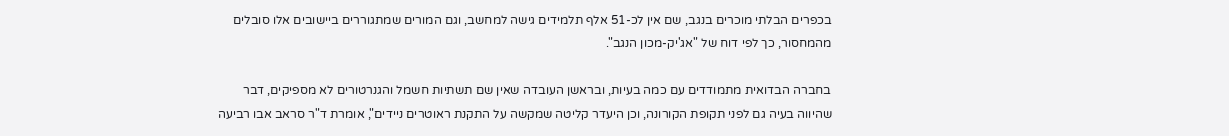בכפרים הבלתי מוכרים בנגב, שם אין לכ-51 אלף תלמידים גישה למחשב, וגם המורים שמתגוררים ביישובים אלו סובלים מהמחסור, כך לפי דוח של "אג'יק-מכון הנגב".

בחברה הבדואית מתמודדים עם כמה בעיות, ובראשן העובדה שאין שם תשתיות חשמל והגנרטורים לא מספיקים, דבר שהיווה בעיה גם לפני תקופת הקורונה, וכן היעדר קליטה שמקשה על התקנת ראוטרים ניידים", אומרת ד"ר סראב אבו רביעה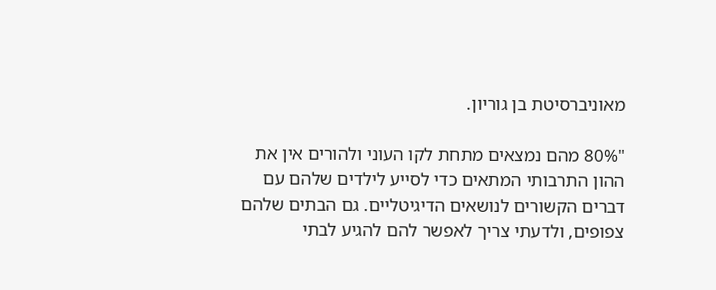מאוניברסיטת בן גוריון.

"80% מהם נמצאים מתחת לקו העוני ולהורים אין את ההון התרבותי המתאים כדי לסייע לילדים שלהם עם דברים הקשורים לנושאים הדיגיטליים. גם הבתים שלהם צפופים, ולדעתי צריך לאפשר להם להגיע לבתי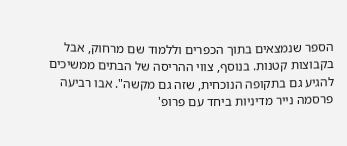הספר שנמצאים בתוך הכפרים וללמוד שם מרחוק, אבל בקבוצות קטנות. בנוסף, צווי ההריסה של הבתים ממשיכים להגיע גם בתקופה הנוכחית, שזה גם מקשה". אבו רביעה פרסמה נייר מדיניות ביחד עם פרופ'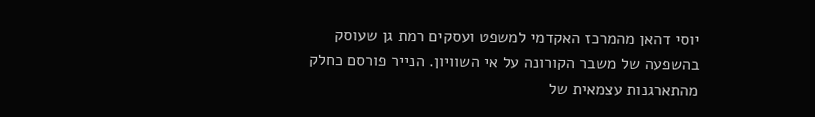יוסי דהאן מהמרכז האקדמי למשפט ועסקים רמת גן שעוסק בהשפעה של משבר הקורונה על אי השוויון. הנייר פורסם כחלק מהתארגנות עצמאית של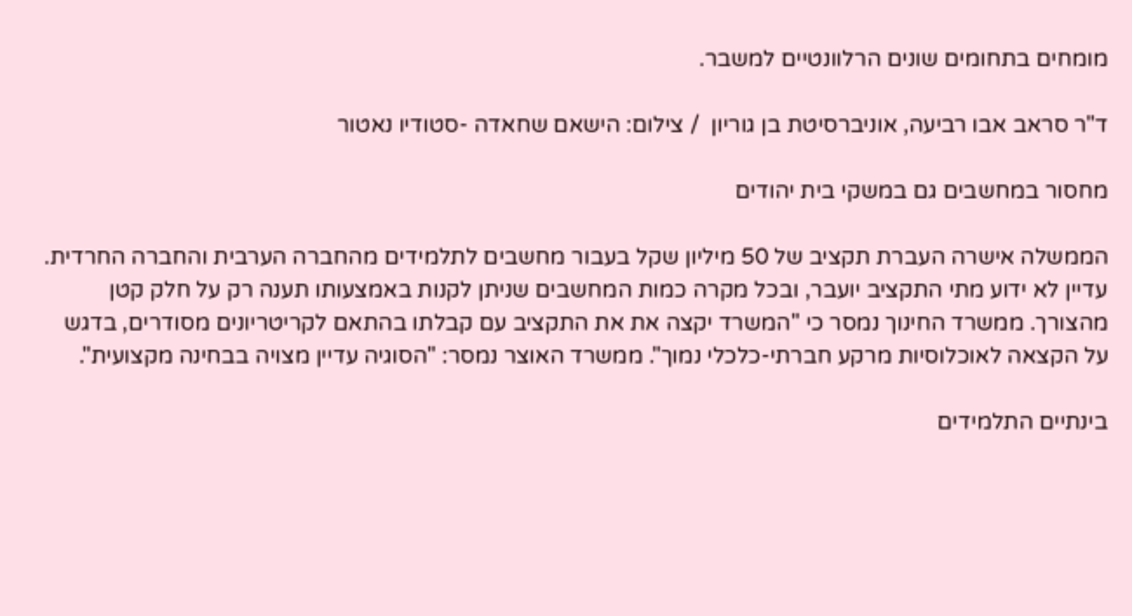מומחים בתחומים שונים הרלוונטיים למשבר.

ד"ר סראב אבו רביעה, אוניברסיטת בן גוריון  / צילום: הישאם שחאדה -סטודיו נאטור

מחסור במחשבים גם במשקי בית יהודים

הממשלה אישרה העברת תקציב של 50 מיליון שקל בעבור מחשבים לתלמידים מהחברה הערבית והחברה החרדית. עדיין לא ידוע מתי התקציב יועבר, ובכל מקרה כמות המחשבים שניתן לקנות באמצעותו תענה רק על חלק קטן מהצורך. ממשרד החינוך נמסר כי "המשרד יקצה את את התקציב עם קבלתו בהתאם לקריטריונים מסודרים, בדגש על הקצאה לאוכלוסיות מרקע חברתי-כלכלי נמוך". ממשרד האוצר נמסר: "הסוגיה עדיין מצויה בבחינה מקצועית".

בינתיים התלמידים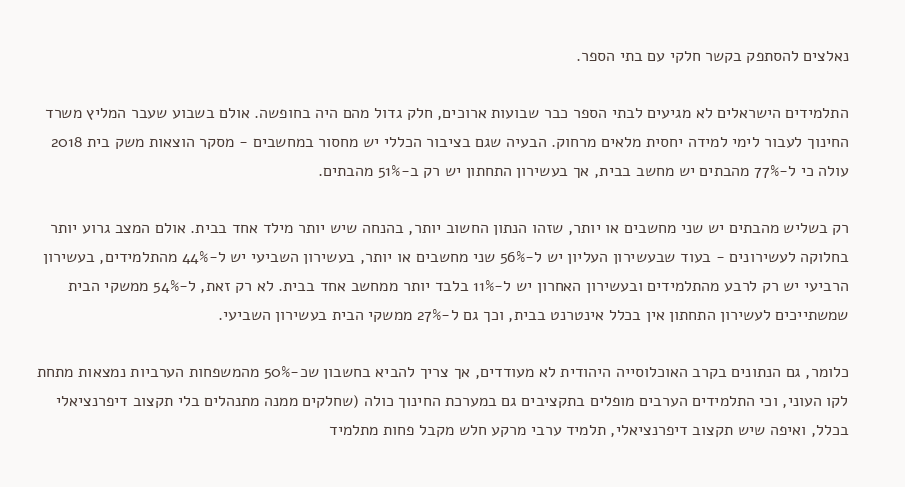נאלצים להסתפק בקשר חלקי עם בתי הספר.

התלמידים הישראלים לא מגיעים לבתי הספר כבר שבועות ארוכים, חלק גדול מהם היה בחופשה. אולם בשבוע שעבר המליץ משרד החינוך לעבור לימי למידה יחסית מלאים מרחוק. הבעיה שגם בציבור הכללי יש מחסור במחשבים - מסקר הוצאות משק בית 2018 עולה כי ל-77% מהבתים יש מחשב בבית, אך בעשירון התחתון יש רק ב-51% מהבתים.

רק בשליש מהבתים יש שני מחשבים או יותר, שזהו הנתון החשוב יותר, בהנחה שיש יותר מילד אחד בבית. אולם המצב גרוע יותר בחלוקה לעשירונים - בעוד שבעשירון העליון יש ל-56% שני מחשבים או יותר, בעשירון השביעי יש ל-44% מהתלמידים, בעשירון הרביעי יש רק לרבע מהתלמידים ובעשירון האחרון יש ל-11% בלבד יותר ממחשב אחד בבית. לא רק זאת, ל-54% ממשקי הבית שמשתייכים לעשירון התחתון אין בכלל אינטרנט בבית, וכך גם ל-27% ממשקי הבית בעשירון השביעי.

כלומר, גם הנתונים בקרב האוכלוסייה היהודית לא מעודדים, אך צריך להביא בחשבון שכ-50% מהמשפחות הערביות נמצאות מתחת לקו העוני, וכי התלמידים הערבים מופלים בתקציבים גם במערכת החינוך כולה (שחלקים ממנה מתנהלים בלי תקצוב דיפרנציאלי בכלל, ואיפה שיש תקצוב דיפרנציאלי, תלמיד ערבי מרקע חלש מקבל פחות מתלמיד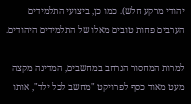יהודי מרקע חלש). כמו כן, ביצועי התלמידים הערבים פחות טובים מאלו של התלמידים היהודים.

למרות המחסור הנרחב במחשבים, המדינה מקצה מעט מאוד כסף לפרויקט "מחשב לכל ילד", אותו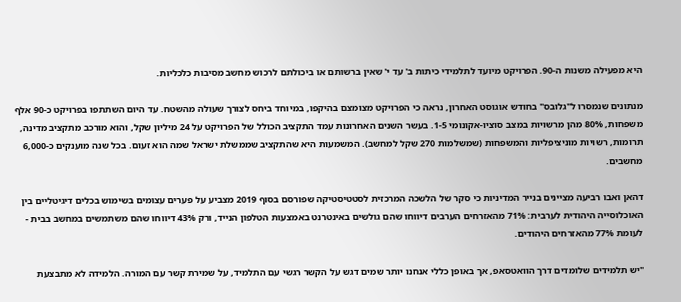היא מפעילה משנות ה-90. הפרויקט מיועד לתלמידי כיתות ב' עד י' שאין ברשותם או ביכולתם לרכוש מחשב מסיבות כלכליות.

מנתונים שנמסרו ל"גלובס" בחודש אוגוסט האחרון, נראה כי הפרויקט מצומצם בהיקפו, במיוחד ביחס לצורך שעולה מהשטח. עד היום השתתפו בפרויקט כ-90 אלף משפחות, 80% מהן מרשויות במצב סוציו-אקונומי 1-5. בעשר השנים האחרונות עמד התקציב הכולל של הפרויקט על 24 מיליון שקל, והוא מורכב מתקציב מדינה, תרומות, רשויות מוניציפליות והמשפחות (שמשלמות 270 שקל למחשב). המשמעות היא שהתקציב שממשלת ישראל שמה הוא זעום. בכל שנה מוענקים כ-6,000 מחשבים.

דהאן ואבו רביעה מציינים בנייר המדיניות כי סקר של הלשכה המרכזית לסטטיסטיקה שפורסם בסוף 2019 מצביע על פערים עצומים בשימוש בכלים דיגיטליים בין האוכלוסייה היהודית לערבית: 71% מהאזרחים הערבים דיווחו שהם גולשים באינטרנט באמצעות הטלפון הנייד, ורק 43% דיווחו שהם משתמשים במחשב בבית - לעומת 77% מהאזרחים היהודים.

"יש תלמידים שלומדים דרך הוואטסאפ, אך באופן כללי אנחנו יותר שמים דגש על הקשר רגשי עם התלמיד, על שמירת קשר עם המורה. הלמידה לא מתבצעת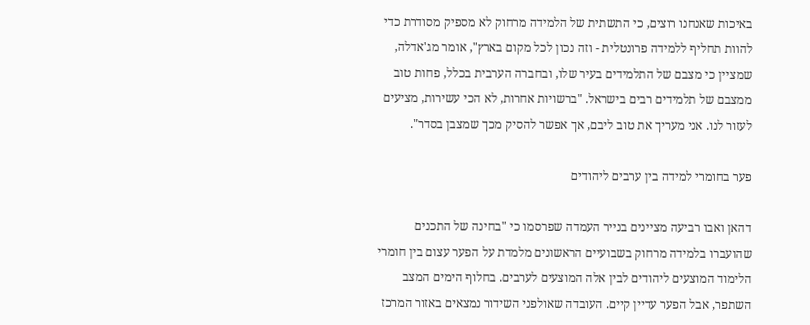באיכות שאנחנו רוצים, כי התשתית של הלמידה מרחוק לא מספיק מסודרת כדי להוות תחליף ללמידה פרונטלית - וזה נכון לכל מקום בארץ", אומר מג'אדלה, שמציין כי מצבם של התלמידים בעיר שלו, ובחברה הערבית בכלל, פחות טוב ממצבם של תלמידים רבים בישראל. "ברשויות אחרות, לא הכי עשירות, מציעים לעזור לנו. אני מעריך את טוב ליבם, אך אפשר להסיק מכך שמצבן בסדר".

פער בחומרי למידה בין ערבים ליהודים

דהאן ואבו רביעה מציינים בנייר העמדה שפרסמו כי "בחינה של התכנים שהועברו בלמידה מרחוק בשבועיים הראשונים מלמדת על הפער עצום בין חומרי הלימוד המוצעים ליהודים לבין אלה המוצעים לערבים. בחלוף הימים המצב השתפר, אבל הפער עדיין קיים. העובדה שאולפני השידור נמצאים באזור המרכז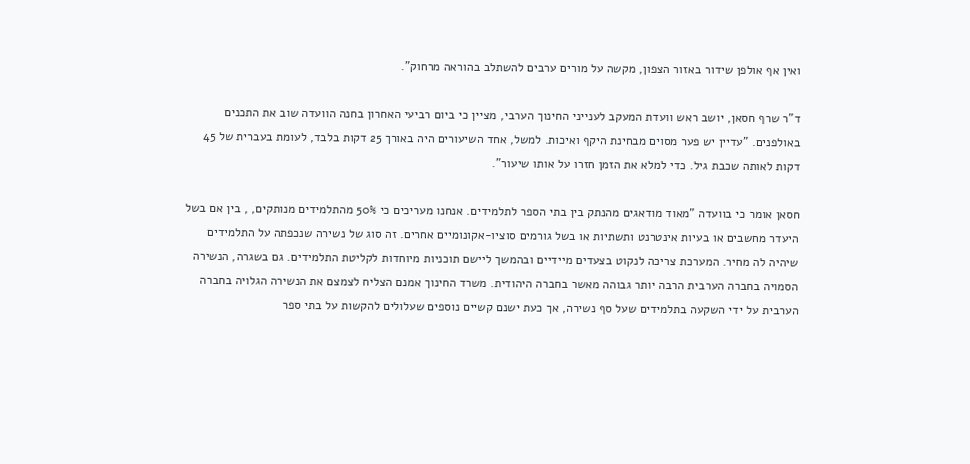ואין אף אולפן שידור באזור הצפון, מקשה על מורים ערבים להשתלב בהוראה מרחוק".

ד"ר שרף חסאן, יושב ראש וועדת המעקב לענייני החינוך הערבי, מציין כי ביום רביעי האחרון בחנה הוועדה שוב את התכנים באולפנים. "עדיין יש פער מסוים מבחינת היקף ואיכות. למשל, אחד השיעורים היה באורך 25 דקות בלבד, לעומת בעברית של 45 דקות לאותה שכבת גיל. כדי למלא את הזמן חזרו על אותו שיעור".

חסאן אומר כי בוועדה "מאוד מודאגים מהנתק בין בתי הספר לתלמידים. אנחנו מעריכים כי 50% מהתלמידים מנותקים, , בין אם בשל היעדר מחשבים או בעיות אינטרנט ותשתיות או בשל גורמים סוציו-אקונומיים אחרים. זה סוג של נשירה שנכפתה על התלמידים שיהיה לה מחיר. המערכת צריכה לנקוט בצעדים מיידיים ובהמשך ליישם תוכניות מיוחדות לקליטת התלמידים. גם בשגרה, הנשירה הסמויה בחברה הערבית הרבה יותר גבוהה מאשר בחברה היהודית. משרד החינוך אמנם הצליח לצמצם את הנשירה הגלויה בחברה הערבית על ידי השקעה בתלמידים שעל סף נשירה, אך כעת ישנם קשיים נוספים שעלולים להקשות על בתי ספר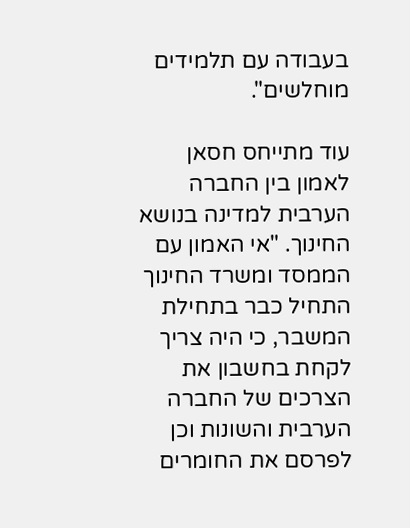בעבודה עם תלמידים מוחלשים".

עוד מתייחס חסאן לאמון בין החברה הערבית למדינה בנושא החינוך. "אי האמון עם הממסד ומשרד החינוך התחיל כבר בתחילת המשבר, כי היה צריך לקחת בחשבון את הצרכים של החברה הערבית והשונות וכן לפרסם את החומרים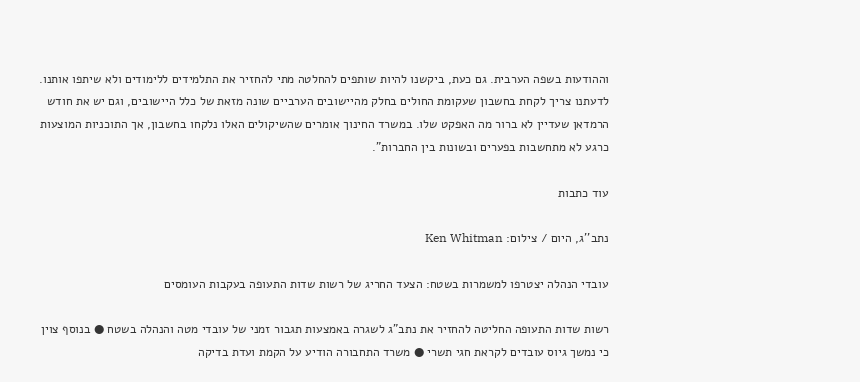וההודעות בשפה הערבית. גם כעת, ביקשנו להיות שותפים להחלטה מתי להחזיר את התלמידים ללימודים ולא שיתפו אותנו. לדעתנו צריך לקחת בחשבון שעקומת החולים בחלק מהיישובים הערביים שונה מזאת של כלל היישובים, וגם יש את חודש הרמדאן שעדיין לא ברור מה האפקט שלו. במשרד החינוך אומרים שהשיקולים האלו נלקחו בחשבון, אך התוכניות המוצעות כרגע לא מתחשבות בפערים ובשונות בין החברות".

עוד כתבות

נתב''ג, היום / צילום: Ken Whitman

עובדי הנהלה יצטרפו למשמרות בשטח: הצעד החריג של רשות שדות התעופה בעקבות העומסים

רשות שדות התעופה החליטה להחזיר את נתב"ג לשגרה באמצעות תגבור זמני של עובדי מטה והנהלה בשטח ● בנוסף צוין כי נמשך גיוס עובדים לקראת חגי תשרי ● משרד התחבורה הודיע על הקמת ועדת בדיקה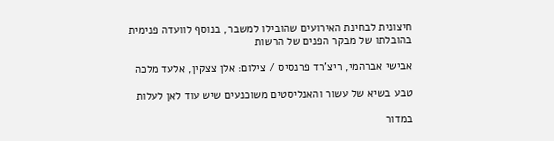חיצונית לבחינת האירועים שהובילו למשבר, בנוסף לוועדה פנימית בהובלתו של מבקר הפנים של הרשות

אבישי אברהמי, ריצ'רד פרנסיס / צילום: אלן צצקין, אלעד מלכה

טבע בשיא של עשור והאנליסטים משוכנעים שיש עוד לאן לעלות

במדור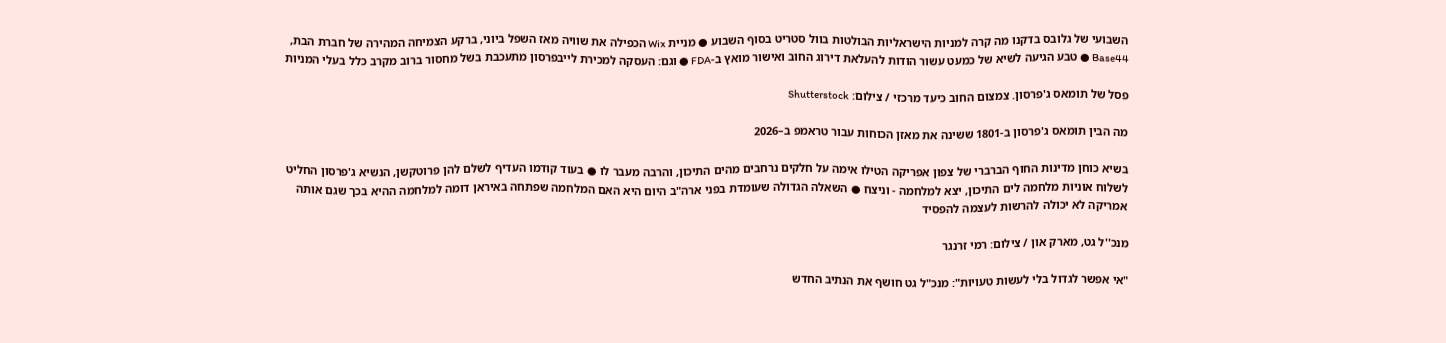השבועי של גלובס בדקנו מה קרה למניות הישראליות הבולטות בוול סטריט בסוף השבוע ● מניית Wix הכפילה את שוויה מאז השפל ביוני, ברקע הצמיחה המהירה של חברת הבת, Base44 ● טבע הגיעה לשיא של כמעט עשור הודות להעלאת דירוג החוב ואישור מואץ ב-FDA ● וגם: העסקה למכירת לייבפרסון מתעכבת בשל מחסור ברוב מקרב כלל בעלי המניות

פסל של תומאס ג'פרסון. צמצום החוב כיעד מרכזי / צילום: Shutterstock

מה הבין תומאס ג'פרסון ב-1801 ששינה את מאזן הכוחות עבור טראמפ ב–2026

בשיא כוחן מדינות החוף הברברי של צפון אפריקה הטילו אימה על חלקים נרחבים מהים התיכון, והרבה מעבר לו ● בעוד קודמו העדיף לשלם להן פרוטקשן, הנשיא ג'פרסון החליט לשלוח אוניות מלחמה לים התיכון, יצא למלחמה - וניצח ● השאלה הגדולה שעומדת בפני ארה"ב היום היא האם המלחמה שפתחה באיראן דומה למלחמה ההיא בכך שגם אותה אמריקה לא יכולה להרשות לעצמה להפסיד

מנכ''ל גט, מארק און / צילום: רמי זרנגר

"אי אפשר לגדול בלי לעשות טעויות": מנכ"ל גט חושף את הנתיב החדש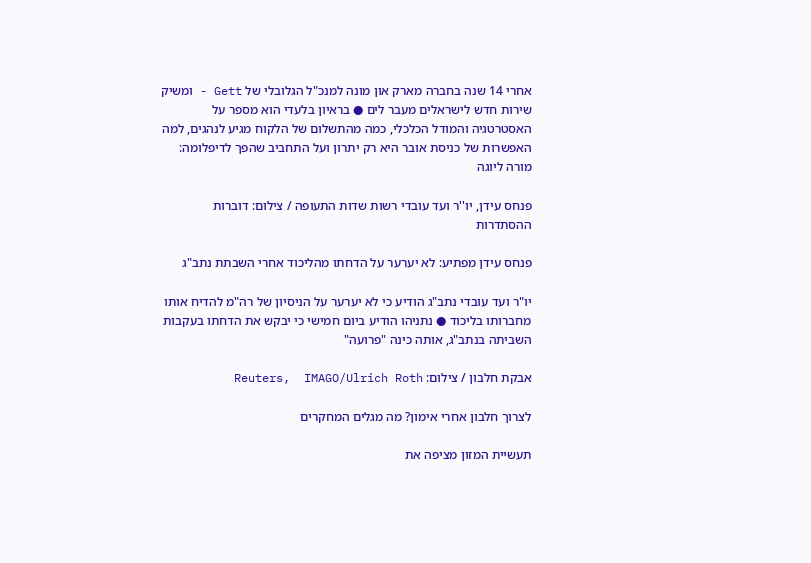אחרי 14 שנה בחברה מארק און מונה למנכ"ל הגלובלי של Gett - ומשיק שירות חדש לישראלים מעבר לים ● בראיון בלעדי הוא מספר על האסטרטגיה והמודל הכלכלי, כמה מהתשלום של הלקוח מגיע לנהגים, למה האפשרות של כניסת אובר היא רק יתרון ועל התחביב שהפך לדיפלומה: מורה ליוגה

פנחס עידן, יו''ר ועד עובדי רשות שדות התעופה / צילום: דוברות ההסתדרות

פנחס עידן מפתיע: לא יערער על הדחתו מהליכוד אחרי השבתת נתב"ג

יו"ר ועד עובדי נתב"ג הודיע כי לא יערער על הניסיון של רה"מ להדיח אותו מחברותו בליכוד ● נתניהו הודיע ביום חמישי כי יבקש את הדחתו בעקבות השביתה בנתב"ג, אותה כינה "פרועה"

אבקת חלבון / צילום: Reuters,  IMAGO/Ulrich Roth

לצרוך חלבון אחרי אימון? מה מגלים המחקרים

תעשיית המזון מציפה את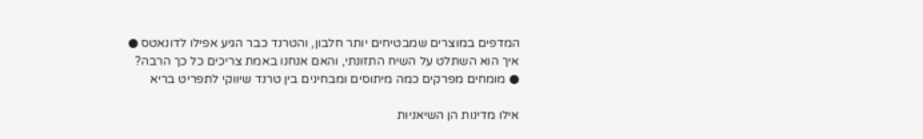המדפים במוצרים שמבטיחים יותר חלבון, והטרנד כבר הגיע אפילו לדונאטס ● איך הוא השתלט על השיח התזונתי, והאם אנחנו באמת צריכים כל כך הרבה? ● מומחים מפרקים כמה מיתוסים ומבחינים בין טרנד שיווקי לתפריט בריא

אילו מדינות הן השיאניות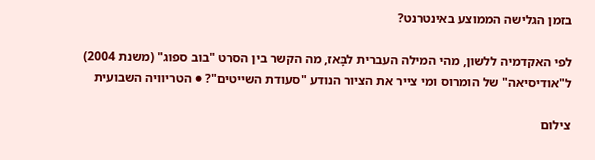בזמן הגלישה הממוצע באינטרנט?

לפי האקדמיה ללשון, מהי המילה העברית לבָּאז, מה הקשר בין הסרט "בוב ספוג" (משנת 2004) ל"אודיסיאה" של הומרוס ומי צייר את הציור הנודע "סעודת השייטים"? ● הטריוויה השבועית

צילום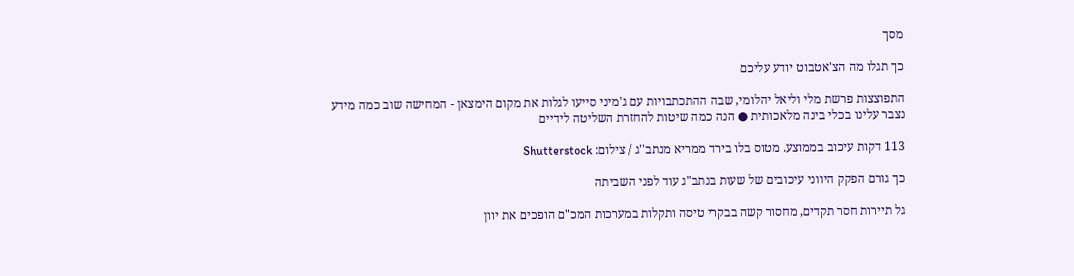מסך

כך תגלו מה הצ'אטבוט יודע עליכם

התפוצצות פרשת מלי וליאל יהלומי, שבה ההתכתבויות עם ג'מיני סייעו לגלות את מקום הימצאן - המחישה שוב כמה מידע נצבר עלינו בכלי בינה מלאכותית ● הנה כמה שיטות להחזרת השליטה לידיים

113 דקות עיכוב בממוצע. מטוס בלו בירד ממריא מנתב''ג / צילום: Shutterstock

כך גורם הפקק היווני עיכובים של שעות בנתב"ג עוד לפני השביתה

גל תיירות חסר תקדים, מחסור קשה בבקרי טיסה ותקלות במערכות המכ"ם הופכים את יוון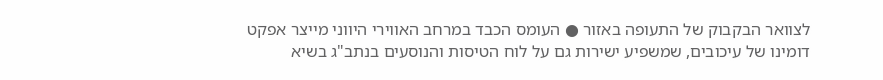לצוואר הבקבוק של התעופה באזור ● העומס הכבד במרחב האווירי היווני מייצר אפקט דומינו של עיכובים, שמשפיע ישירות גם על לוח הטיסות והנוסעים בנתב"ג בשיא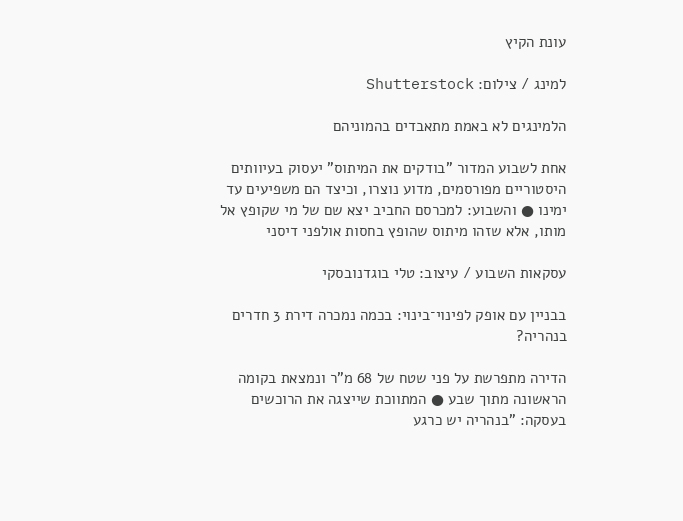עונת הקיץ

למינג / צילום: Shutterstock

הלמינגים לא באמת מתאבדים בהמוניהם

אחת לשבוע המדור "בודקים את המיתוס" יעסוק בעיוותים היסטוריים מפורסמים, מדוע נוצרו, וכיצד הם משפיעים עד ימינו ● והשבוע: למכרסם החביב יצא שם של מי שקופץ אל מותו, אלא שזהו מיתוס שהופץ בחסות אולפני דיסני

עסקאות השבוע / עיצוב: טלי בוגדנובסקי

בבניין עם אופק לפינוי־בינוי: בכמה נמכרה דירת 3 חדרים בנהריה?

הדירה מתפרשת על פני שטח של 68 מ"ר ונמצאת בקומה הראשונה מתוך שבע ● המתווכת שייצגה את הרוכשים בעסקה: "בנהריה יש כרגע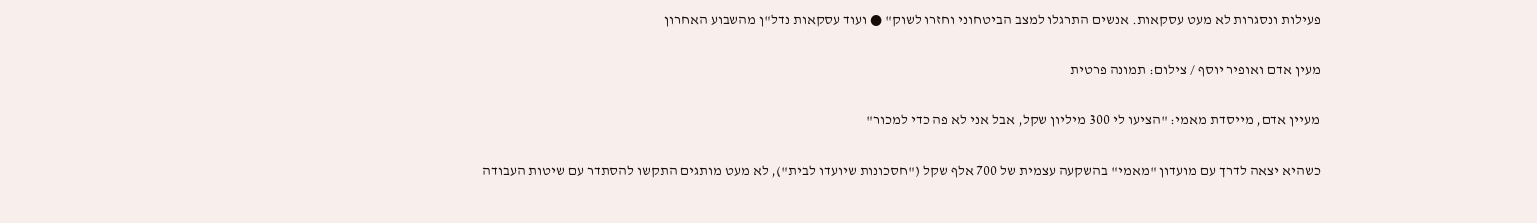פעילות ונסגרות לא מעט עסקאות. אנשים התרגלו למצב הביטחוני וחזרו לשוק" ● ועוד עסקאות נדל"ן מהשבוע האחרון

מעין אדם ואופיר יוסף / צילום: תמונה פרטית

מעיין אדם, מייסדת מאמי: "הציעו לי 300 מיליון שקל, אבל אני לא פה כדי למכור"

כשהיא יצאה לדרך עם מועדון "מאמי" בהשקעה עצמית של 700 אלף שקל ("חסכונות שיועדו לבית"), לא מעט מותגים התקשו להסתדר עם שיטות העבודה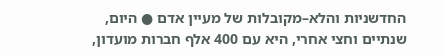החדשניות והלא–מקובלות של מעיין אדם ● היום, שנתיים וחצי אחרי, היא עם 400 אלף חברות מועדון,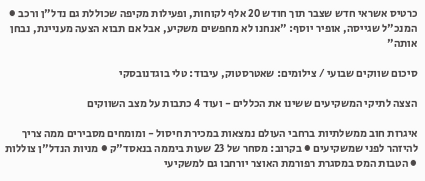כרטיס אשראי חדש שצבר תוך חודש 20 אלף לקוחות, ופעילות מקיפה שכוללת גם נדל"ן ורכב ● המנכ"ל שגייסה, אופיר יוסף: "אנחנו לא מחפשים משקיע, אבל אם תבוא הצעה מעניינת, נבחן אותה"

סיכום שווקים שבועי / צילומים: שאטרסטוק, עיבוד: טלי בוגדנובסקי

הצצה לתיקי המשקיעים ששינו את הכללים - ועוד 4 כתבות על מצב השווקים

איגרות חוב ממשלתיות ברחבי העולם נמצאות במכירת חיסול - ומומחים מסבירים ממה צריך להיזהר לפני שמשקיעים ● בקרוב: מסחר של 23 שעות ביממה בנאסד"ק ● מניות הנדל"ן צוללות ● הטבות המס במסגרת רפורמת האוצר יורחבו גם למשקיעי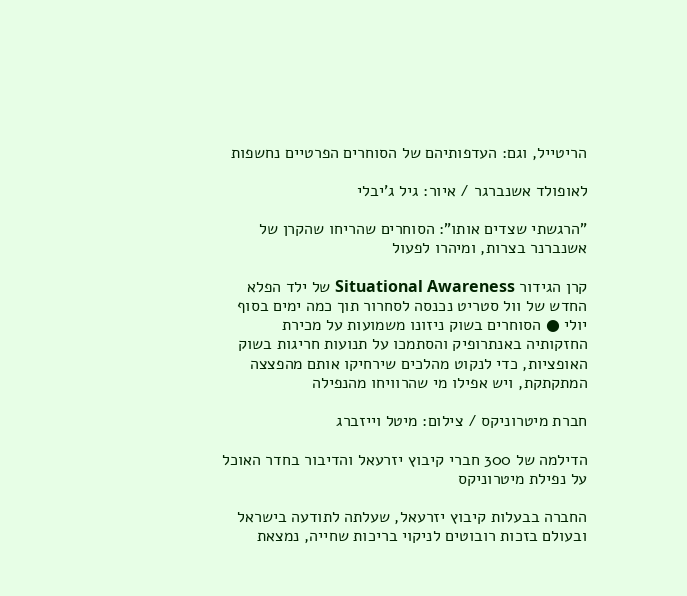הריטייל, וגם: העדפותיהם של הסוחרים הפרטיים נחשפות

לאופולד אשנברגר / איור: גיל ג'יבלי

"הרגשתי שצדים אותו": הסוחרים שהריחו שהקרן של אשנברנר בצרות, ומיהרו לפעול

קרן הגידור Situational Awareness של ילד הפלא החדש של וול סטריט נכנסה לסחרור תוך כמה ימים בסוף יולי ● הסוחרים בשוק ניזונו משמועות על מכירת החזקותיה באנתרופיק והסתמכו על תנועות חריגות בשוק האופציות, כדי לנקוט מהלכים שירחיקו אותם מהפצצה המתקתקת, ויש אפילו מי שהרוויחו מהנפילה

חברת מיטרוניקס / צילום: מיטל וייזברג

הדילמה של 300 חברי קיבוץ יזרעאל והדיבור בחדר האוכל על נפילת מיטרוניקס

החברה בבעלות קיבוץ יזרעאל, שעלתה לתודעה בישראל ובעולם בזכות רובוטים לניקוי בריכות שחייה, נמצאת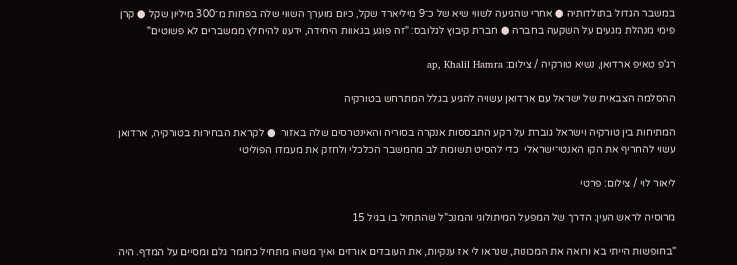במשבר הגדול בתולדותיה ● אחרי שהגיעה לשווי שיא של כ־9 מיליארד שקל, כיום מוערך השווי שלה בפחות מ־300 מיליון שקל ● קרן פימי מנהלת מגעים על השקעה בחברה ● חברת קיבוץ לגלובס: "זה פוגע בגאוות היחידה, ידענו להיחלץ ממשברים לא פשוטים"

רג'פ טאיפ ארדואן, נשיא טורקיה / צילום: ap, Khalil Hamra

ההסלמה הצבאית של ישראל עם ארדואן עשויה להגיע בגלל המתרחש בטורקיה

המתיחות בין טורקיה וישראל גוברת על רקע התבססות אנקרה בסוריה והאינטרסים שלה באזור  ● לקראת הבחירות בטורקיה, ארדואן עשוי להחריף את הקו האנטי־ישראלי  כדי להסיט תשומת לב מהמשבר הכלכלי ולחזק את מעמדו הפוליטי

ליאור לוי / צילום: פרטי

מרוסיה לראש העין: הדרך של המפעל המיתולוגי והמנכ"ל שהתחיל בו בגיל 15

"בחופשות הייתי בא ורואה את המכונות, שנראו לי אז ענקיות, את העובדים אורזים ואיך משהו מתחיל כחומר גלם ומסיים על המדף. היה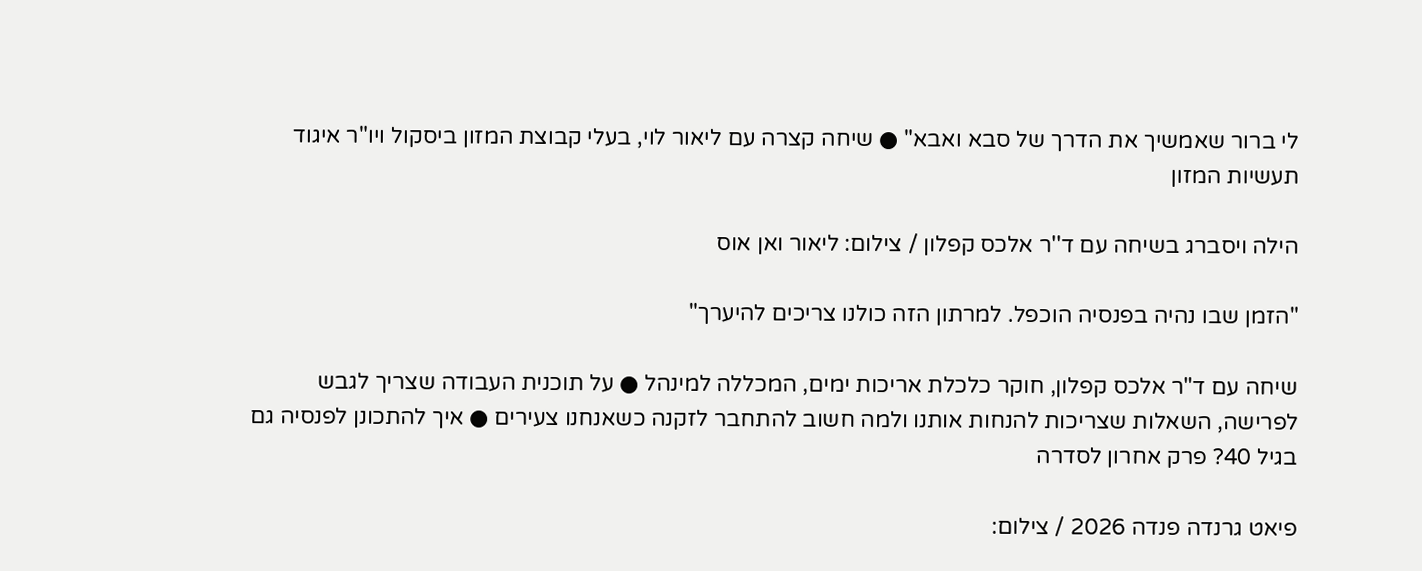לי ברור שאמשיך את הדרך של סבא ואבא" ● שיחה קצרה עם ליאור לוי, בעלי קבוצת המזון ביסקול ויו"ר איגוד תעשיות המזון

הילה ויסברג בשיחה עם ד''ר אלכס קפלון / צילום: ליאור ואן אוס

"הזמן שבו נהיה בפנסיה הוכפל. למרתון הזה כולנו צריכים להיערך"

שיחה עם ד"ר אלכס קפלון, חוקר כלכלת אריכות ימים, המכללה למינהל ● על תוכנית העבודה שצריך לגבש לפרישה, השאלות שצריכות להנחות אותנו ולמה חשוב להתחבר לזקנה כשאנחנו צעירים ● איך להתכונן לפנסיה גם בגיל 40? פרק אחרון לסדרה

פיאט גרנדה פנדה 2026 / צילום: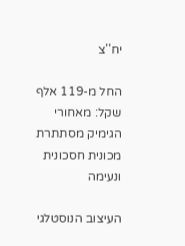יח''צ

החל מ-119 אלף שקל: מאחורי הגימיק מסתתרת מכונית חסכונית ונעימה

העיצוב הנוסטלגי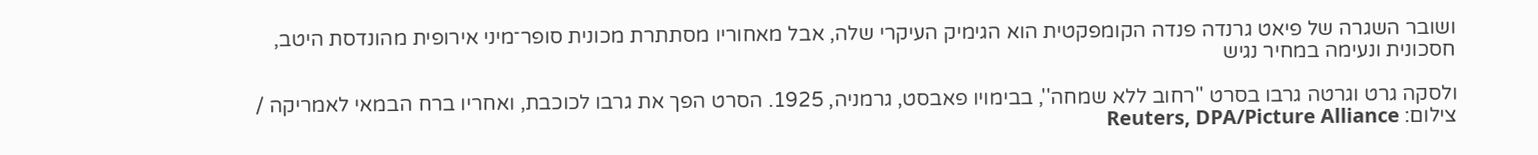ושובר השגרה של פיאט גרנדה פנדה הקומפקטית הוא הגימיק העיקרי שלה, אבל מאחוריו מסתתרת מכונית סופר־מיני אירופית מהונדסת היטב, חסכונית ונעימה במחיר נגיש

ולסקה גרט וגרטה גרבו בסרט ''רחוב ללא שמחה'', בבימויו פאבסט, גרמניה, 1925. הסרט הפך את גרבו לכוכבת, ואחריו ברח הבמאי לאמריקה / צילום: Reuters, DPA/Picture Alliance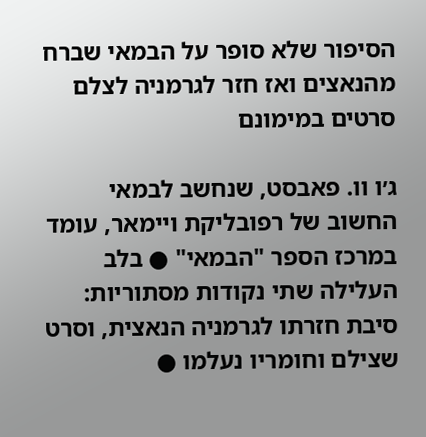הסיפור שלא סופר על הבמאי שברח מהנאצים ואז חזר לגרמניה לצלם סרטים במימונם

ג׳ו וו. פאבסט, שנחשב לבמאי החשוב של רפובליקת ויימאר, עומד במרכז הספר "הבמאי" ● בלב העלילה שתי נקודות מסתוריות: סיבת חזרתו לגרמניה הנאצית, וסרט שצילם וחומריו נעלמו ●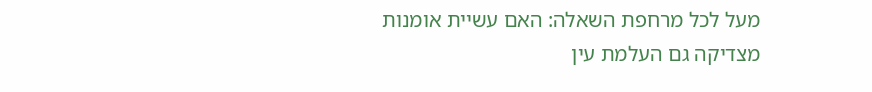מעל לכל מרחפת השאלה: האם עשיית אומנות מצדיקה גם העלמת עין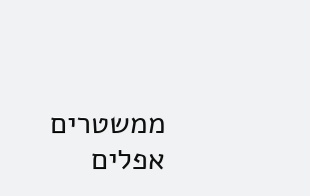ממשטרים אפלים